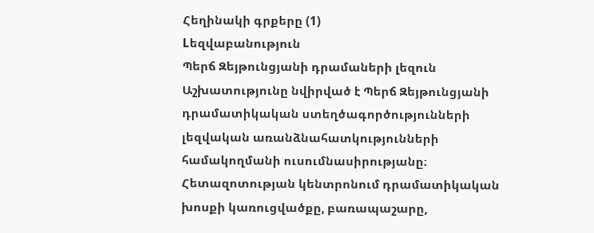Հեղինակի գրքերը (1)
Lեզվաբանություն
Պերճ Զեյթունցյանի դրամաների լեզուն
Աշխատությունը նվիրված է Պերճ Զեյթունցյանի դրամատիկական ստեղծագործությունների լեզվական առանձնահատկությունների համակողմանի ուսումնասիրությանը։ Հետազոտության կենտրոնում դրամատիկական խոսքի կառուցվածքը, բառապաշարը,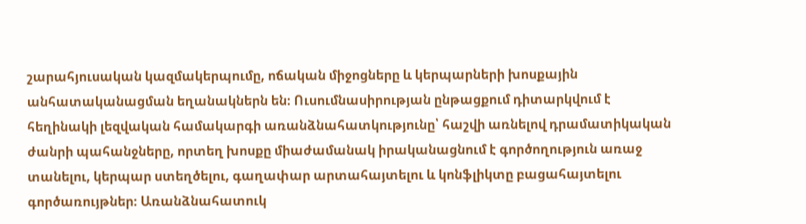շարահյուսական կազմակերպումը, ոճական միջոցները և կերպարների խոսքային անհատականացման եղանակներն են։ Ուսումնասիրության ընթացքում դիտարկվում է հեղինակի լեզվական համակարգի առանձնահատկությունը՝ հաշվի առնելով դրամատիկական ժանրի պահանջները, որտեղ խոսքը միաժամանակ իրականացնում է գործողություն առաջ տանելու, կերպար ստեղծելու, գաղափար արտահայտելու և կոնֆլիկտը բացահայտելու գործառույթներ։ Առանձնահատուկ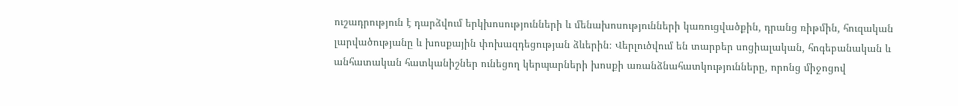ուշադրություն է դարձվում երկխոսությունների և մենախոսությունների կառուցվածքին, դրանց ռիթմին, հուզական լարվածությանը և խոսքային փոխազդեցության ձևերին։ Վերլուծվում են տարբեր սոցիալական, հոգեբանական և անհատական հատկանիշներ ունեցող կերպարների խոսքի առանձնահատկությունները, որոնց միջոցով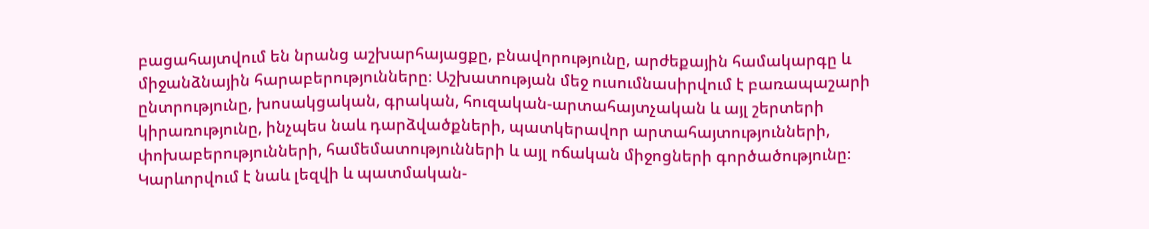բացահայտվում են նրանց աշխարհայացքը, բնավորությունը, արժեքային համակարգը և միջանձնային հարաբերությունները։ Աշխատության մեջ ուսումնասիրվում է բառապաշարի ընտրությունը, խոսակցական, գրական, հուզական-արտահայտչական և այլ շերտերի կիրառությունը, ինչպես նաև դարձվածքների, պատկերավոր արտահայտությունների, փոխաբերությունների, համեմատությունների և այլ ոճական միջոցների գործածությունը։ Կարևորվում է նաև լեզվի և պատմական-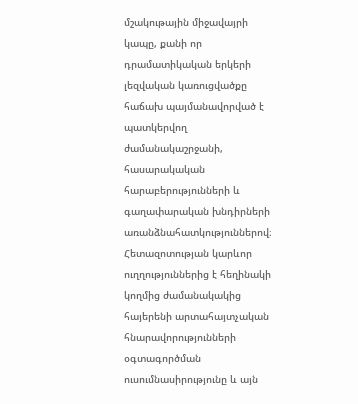մշակութային միջավայրի կապը, քանի որ դրամատիկական երկերի լեզվական կառուցվածքը հաճախ պայմանավորված է պատկերվող ժամանակաշրջանի, հասարակական հարաբերությունների և գաղափարական խնդիրների առանձնահատկություններով։ Հետազոտության կարևոր ուղղություններից է հեղինակի կողմից ժամանակակից հայերենի արտահայտչական հնարավորությունների օգտագործման ուսումնասիրությունը և այն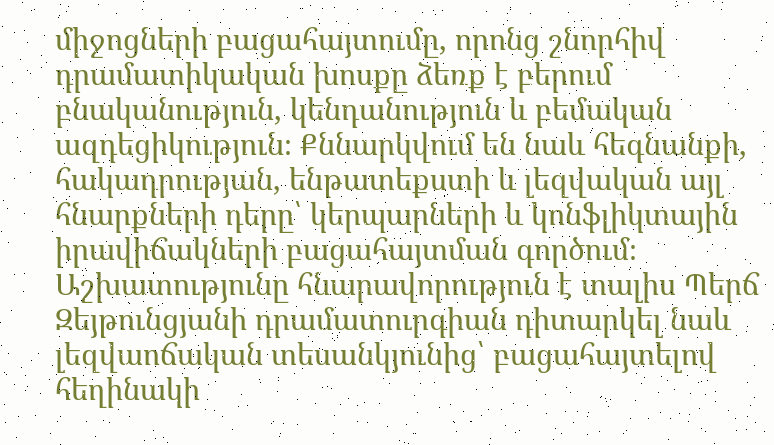միջոցների բացահայտումը, որոնց շնորհիվ դրամատիկական խոսքը ձեռք է բերում բնականություն, կենդանություն և բեմական ազդեցիկություն։ Քննարկվում են նաև հեգնանքի, հակադրության, ենթատեքստի և լեզվական այլ հնարքների դերը՝ կերպարների և կոնֆլիկտային իրավիճակների բացահայտման գործում։ Աշխատությունը հնարավորություն է տալիս Պերճ Զեյթունցյանի դրամատուրգիան դիտարկել նաև լեզվաոճական տեսանկյունից՝ բացահայտելով հեղինակի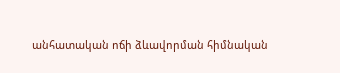անհատական ոճի ձևավորման հիմնական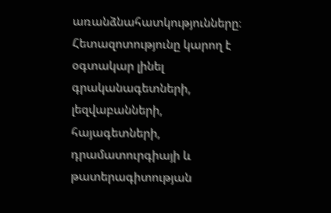առանձնահատկությունները։ Հետազոտությունը կարող է օգտակար լինել գրականագետների, լեզվաբանների, հայագետների, դրամատուրգիայի և թատերագիտության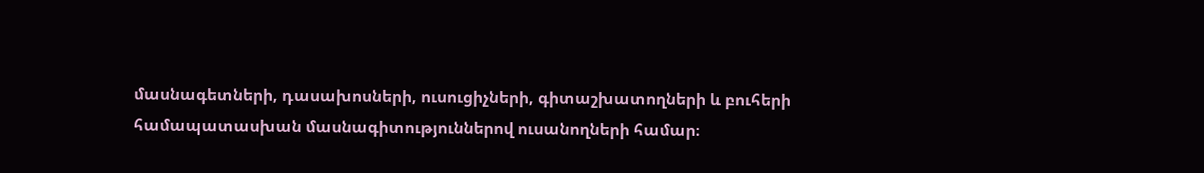մասնագետների, դասախոսների, ուսուցիչների, գիտաշխատողների և բուհերի համապատասխան մասնագիտություններով ուսանողների համար։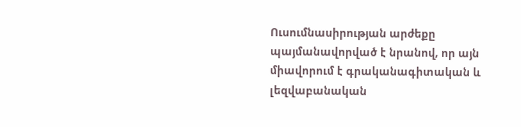Ուսումնասիրության արժեքը պայմանավորված է նրանով, որ այն միավորում է գրականագիտական և լեզվաբանական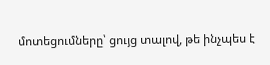մոտեցումները՝ ցույց տալով, թե ինչպես է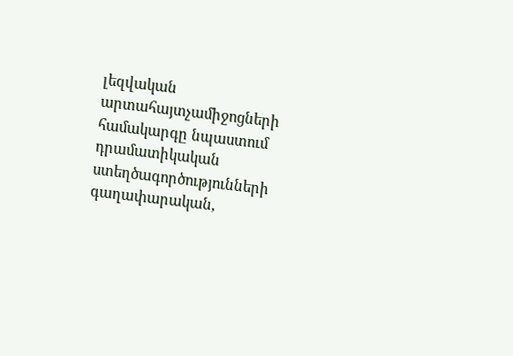լեզվական արտահայտչամիջոցների համակարգը նպաստում դրամատիկական ստեղծագործությունների գաղափարական,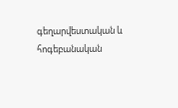գեղարվեստական և հոգեբանական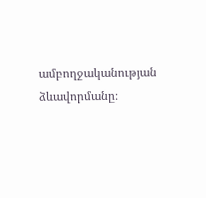ամբողջականության ձևավորմանը։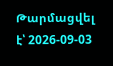Թարմացվել է՝ 2026-09-03